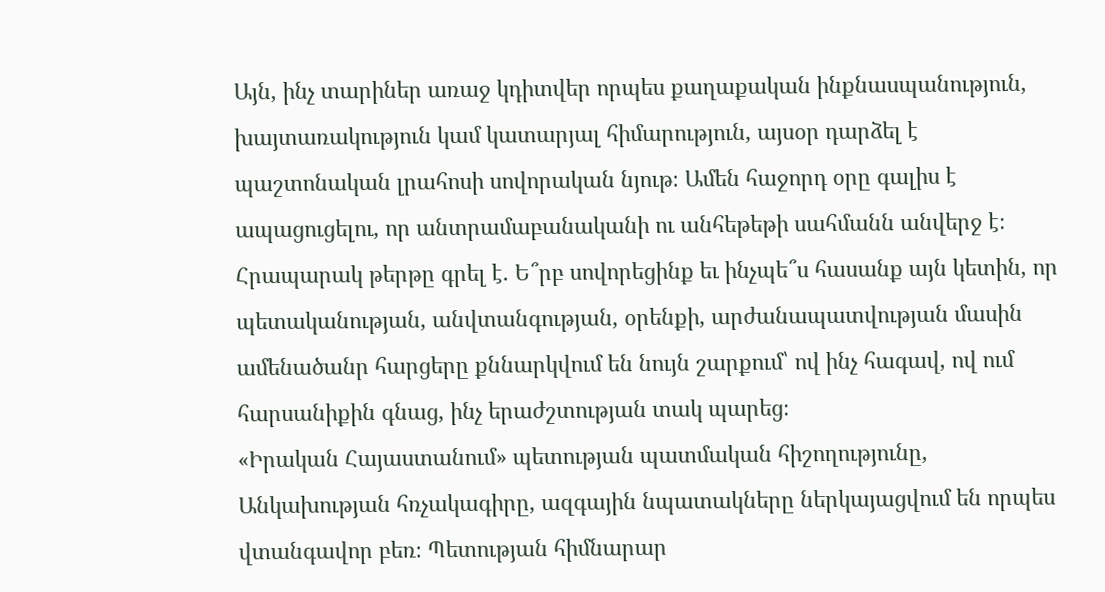Այն, ինչ տարիներ առաջ կդիտվեր որպես քաղաքական ինքնասպանություն, խայտառակություն կամ կատարյալ հիմարություն, այսօր դարձել է պաշտոնական լրահոսի սովորական նյութ։ Ամեն հաջորդ օրը գալիս է ապացուցելու, որ անտրամաբանականի ու անհեթեթի սահմանն անվերջ է։
Հրապարակ թերթը գրել է․ Ե՞րբ սովորեցինք եւ ինչպե՞ս հասանք այն կետին, որ պետականության, անվտանգության, օրենքի, արժանապատվության մասին ամենածանր հարցերը քննարկվում են նույն շարքում՝ ով ինչ հագավ, ով ում հարսանիքին գնաց, ինչ երաժշտության տակ պարեց։
«Իրական Հայաստանում» պետության պատմական հիշողությունը, Անկախության հռչակագիրը, ազգային նպատակները ներկայացվում են որպես վտանգավոր բեռ։ Պետության հիմնարար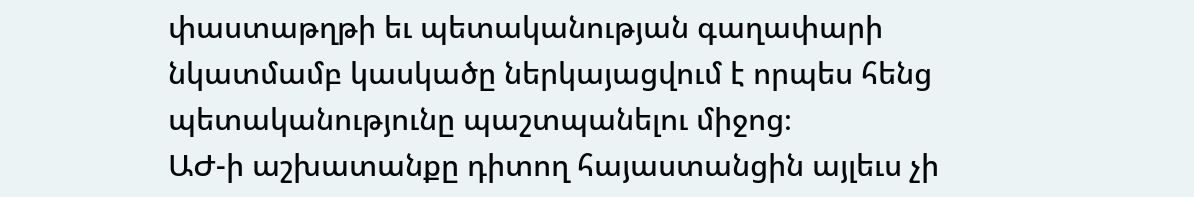փաստաթղթի եւ պետականության գաղափարի նկատմամբ կասկածը ներկայացվում է որպես հենց պետականությունը պաշտպանելու միջոց։
ԱԺ-ի աշխատանքը դիտող հայաստանցին այլեւս չի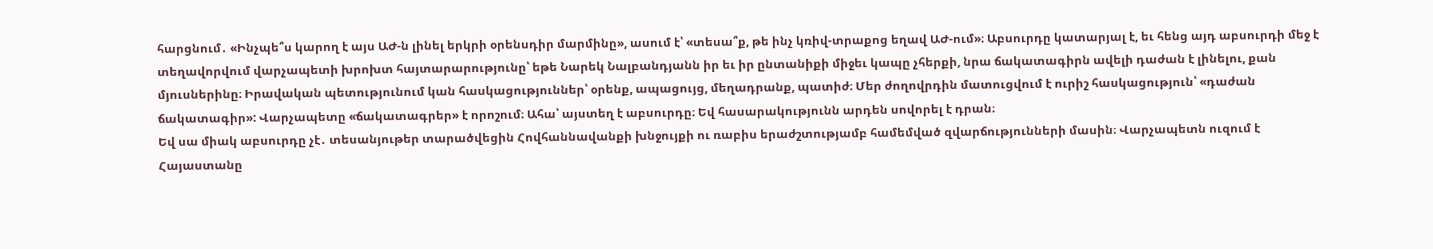հարցնում․ «Ինչպե՞ս կարող է այս ԱԺ-ն լինել երկրի օրենսդիր մարմինը», ասում է՝ «տեսա՞ք, թե ինչ կռիվ-տրաքոց եղավ ԱԺ-ում»։ Աբսուրդը կատարյալ է, եւ հենց այդ աբսուրդի մեջ է տեղավորվում վարչապետի խրոխտ հայտարարությունը՝ եթե Նարեկ Նալբանդյանն իր եւ իր ընտանիքի միջեւ կապը չհերքի, նրա ճակատագիրն ավելի դաժան է լինելու, քան մյուսներինը։ Իրավական պետությունում կան հասկացություններ՝ օրենք, ապացույց, մեղադրանք, պատիժ։ Մեր ժողովրդին մատուցվում է ուրիշ հասկացություն՝ «դաժան ճակատագիր»: Վարչապետը «ճակատագրեր» է որոշում։ Ահա՝ այստեղ է աբսուրդը։ Եվ հասարակությունն արդեն սովորել է դրան։
Եվ սա միակ աբսուրդը չէ․ տեսանյութեր տարածվեցին Հովհաննավանքի խնջույքի ու ռաբիս երաժշտությամբ համեմված զվարճությունների մասին։ Վարչապետն ուզում է Հայաստանը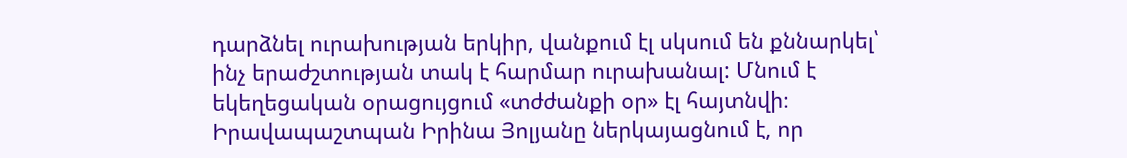դարձնել ուրախության երկիր, վանքում էլ սկսում են քննարկել՝ ինչ երաժշտության տակ է հարմար ուրախանալ: Մնում է եկեղեցական օրացույցում «տժժանքի օր» էլ հայտնվի։ Իրավապաշտպան Իրինա Յոլյանը ներկայացնում է, որ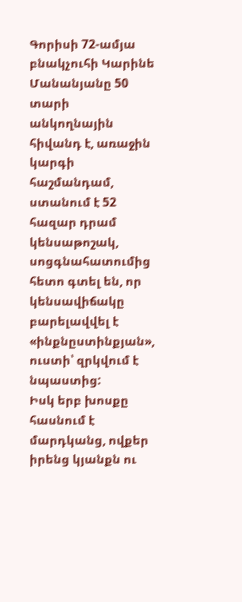Գորիսի 72-ամյա բնակչուհի Կարինե Մանանյանը 50 տարի անկողնային հիվանդ է, առաջին կարգի հաշմանդամ, ստանում է 52 հազար դրամ կենսաթոշակ, սոցգնահատումից հետո գտել են, որ կենսավիճակը բարելավվել է «ինքնըստինքյան», ուստի՝ զրկվում է նպաստից:
Իսկ երբ խոսքը հասնում է մարդկանց, ովքեր իրենց կյանքն ու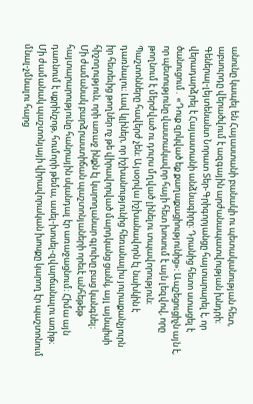անունը կապել են Հայաստանի բանակի ու պետականության հետ, աբսուրդը վերածվում է ազգային արժանապատվության խնդրի։ Գեներալ-լեյտենանտ Նորատ Տեր-Գրիգորյանցը հայտարարել է, որ վերադարձրել է Հայաստանի անձնագիրը։ Դրանից հետո ստացել է ծանուցում․ «Դուք զրկված եք քաղաքացիությունից»։ Ապշեցուցիչն այն է, որ պետությունը վաստակավոր հայի հետ խոսում է այն լեզվով, որը թողնում է մերժված ու դուրս մղված լինելու տպավորություն։ Պաշտոնները հավերժ չեն։ Այսօրվա իշխանավորն էլ նախկին է դառնալու։ Լավ կլիներ, որ իշխանությունից հեռանալիս յուրաքանչյուրն իր հետեւից թողներ ոչ թե վիրավորված մարդկանց ցանկ, այլ այնպիսի հիշողություն, որի առաջ ինքն էլ կարողանար գլուխը բաց կանգնել։
Մի ժամանակ բարձրաստիճան պաշտոնյաների որեւէ անհեթեթ հայտարարությունը հանրային սկանդալ էր առաջացնում։ Հիմա այն դառնում է սքրինշոթ, հումորի թեմա, ասել-խոսել-զվարճանալու առիթ։ Մի ժամանակ պաշտոնյայի վիրավորական խոսքը կարող էր պաշտոնում մնալ-չմնալու հարց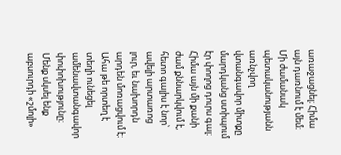առաջացնել։ Հիմա այն դառնում է մեմ։ Մի ժամանակ պետականությանն առնչվող վտանգավոր միտքը մարդկանց ստիպում էր փողոց դուրս գալ։ Հիմա այն մի քանի ժամ քննարկվում է, հետո գալիս է նոր՝ ավելի արտառոց լուր, եւ նախորդն արդեն մոռացվում է։ Ահա թե որտեղ է տեղի ունեցել ամենավտանգավոր փոփոխությունը։ Մենք սկսել ենք աբսուրդի «շմոլի»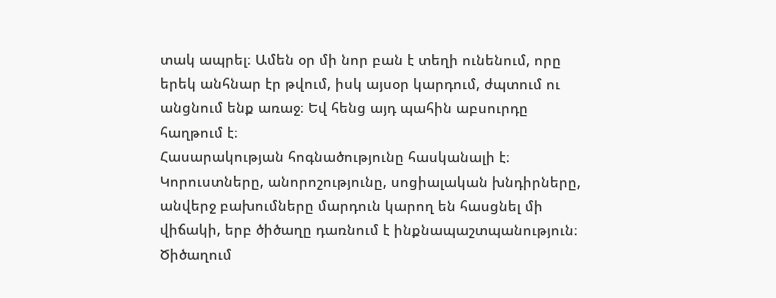տակ ապրել։ Ամեն օր մի նոր բան է տեղի ունենում, որը երեկ անհնար էր թվում, իսկ այսօր կարդում, ժպտում ու անցնում ենք առաջ։ Եվ հենց այդ պահին աբսուրդը հաղթում է։
Հասարակության հոգնածությունը հասկանալի է։ Կորուստները, անորոշությունը, սոցիալական խնդիրները, անվերջ բախումները մարդուն կարող են հասցնել մի վիճակի, երբ ծիծաղը դառնում է ինքնապաշտպանություն։ Ծիծաղում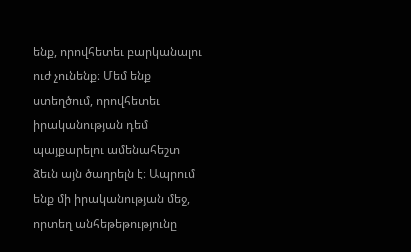ենք, որովհետեւ բարկանալու ուժ չունենք։ Մեմ ենք ստեղծում, որովհետեւ իրականության դեմ պայքարելու ամենահեշտ ձեւն այն ծաղրելն է։ Ապրում ենք մի իրականության մեջ, որտեղ անհեթեթությունը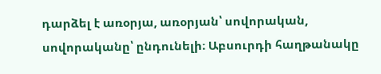դարձել է առօրյա, առօրյան՝ սովորական, սովորականը՝ ընդունելի։ Աբսուրդի հաղթանակը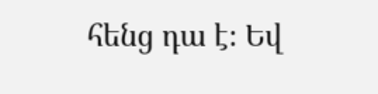հենց դա է։ Եվ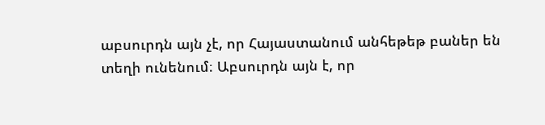աբսուրդն այն չէ, որ Հայաստանում անհեթեթ բաներ են տեղի ունենում։ Աբսուրդն այն է, որ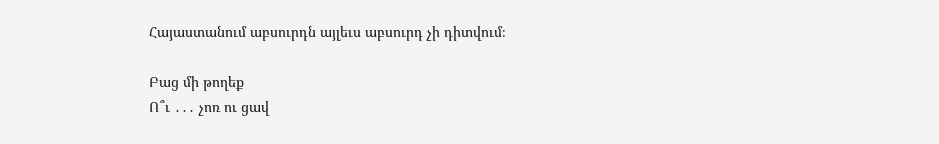Հայաստանում աբսուրդն այլեւս աբսուրդ չի դիտվում։

Բաց մի թողեք
Ո՞ւ ․․․ չոռ ու ցավ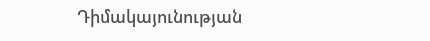Դիմակայունության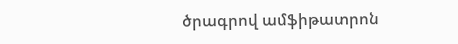ծրագրով ամֆիթատրոն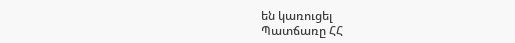են կառուցել
Պատճառը ՀՀ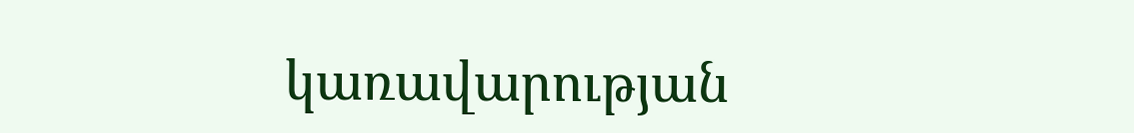կառավարության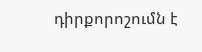դիրքորոշումն է